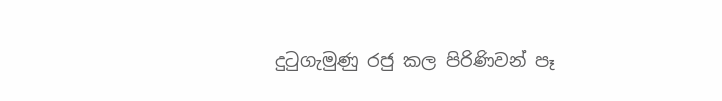දුටුගැමුණු රජු කල පිරිණිවන් පෑ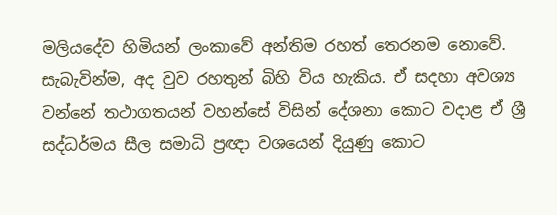මලියදේව හිමියන් ලංකාවේ අන්තිම රහත් තෙරනම නොවේ. සැබැවින්ම, අද වුව රහතුන් බිහි විය හැකිය. ඒ සදහා අවශ්‍ය වන්නේ තථාගතයන් වහන්සේ විසින් දේශනා කොට වදාළ ඒ ශ්‍රී සද්ධර්මය සීල සමාධි ප්‍රඥා වශයෙන් දියුණු කොට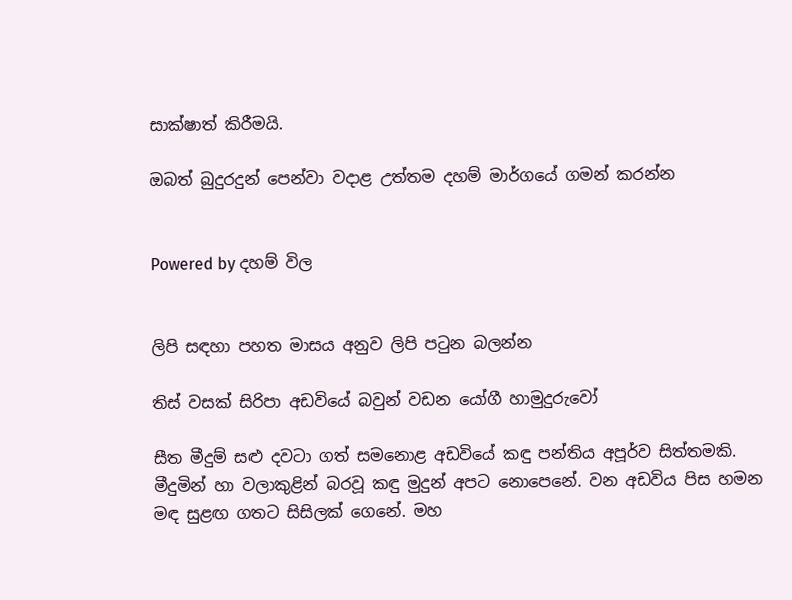සාක්ෂාත් කිරීමයි.

ඔබත් බුදුරදුන් පෙන්වා වදාළ උත්තම දහම් මාර්ගයේ ගමන් කරන්න


Powered by දහම් විල


ලිපි සඳහා පහත මාසය අනුව ලිපි පටුන බලන්න

තිස් වසක් සිරිපා අඩවියේ බවුන් වඩන යෝගී හාමුදුරුවෝ

සීත මීදුම් සළු දවටා ගත් සමනොළ අඩවියේ කඳු පන්තිය අපූර්ව සිත්තමකි. මීදුමින් හා වලාකුළින් බරවූ කඳු මුදුන් අපට නොපෙනේ. වන අඩවිය පිස හමන මඳ සුළඟ ගතට සිසිලක් ගෙනේ. මහ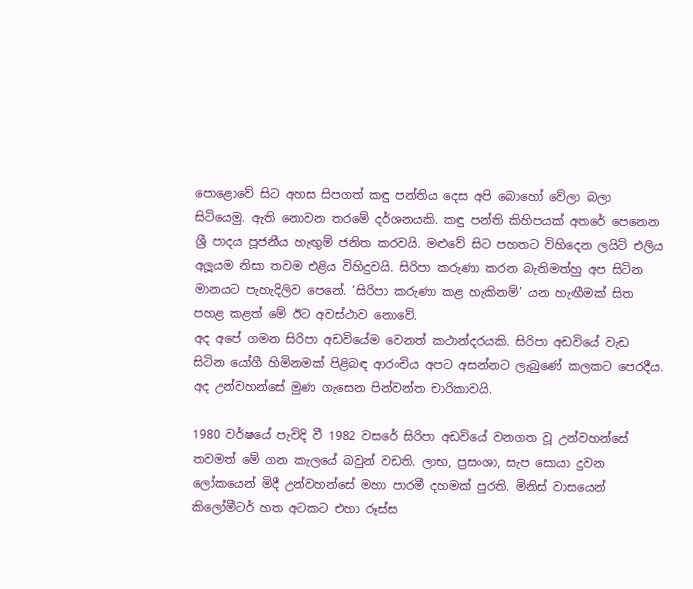පොළොවේ සිට අහස සිපගත් කඳු පන්තිය දෙස අපි බොහෝ වේලා බලා සිටියෙමු. ඇති නොවන තරමේ දර්ශනයකි. කඳු පන්ති කිහිපයක් අතරේ පෙනෙන ශ්‍රී පාදය පූජනීය හැඟුම් ජනිත කරවයි. මළුවේ සිට පහතට විහිදෙන ලයිට් එලිය අලූයම නිසා තවම එළිය විහිදුවයි. සිරිපා කරුණා කරන බැතිමත්හු අප සිටින මානයට පැහැදිලිව පෙනේ. ‘සිරිපා කරුණා කළ හැකිනම්’ යන හැඟීමක් සිත පහළ කළත් මේ ඊට අවස්ථාව නොවේ.
අද අපේ ගමන සිරිපා අඩවියේම වෙනත් කථාන්දරයකි. සිරිපා අඩවියේ වැඩ සිටින යෝගී හිමිනමක් පිළිබඳ ආරංචිය අපට අසන්නට ලැබුණේ කලකට පෙරදීය. අද උන්වහන්සේ මුණ ගැසෙන පින්වන්ත චාරිකාවයි.

1980 වර්ෂයේ පැවිදි වී 1982 වසරේ සිරිපා අඩවියේ වනගත වූ උන්වහන්සේ තවමත් මේ ගන කැලයේ බවුන් වඩති. ලාභ, ප්‍රසංශා, සැප සොයා දුවන ලෝකයෙන් මිදී උන්වහන්සේ මහා පාරමී දහමක් පුරති. මිනිස් වාසයෙන් කිලෝමීටර් හත අටකට එහා රූස්ස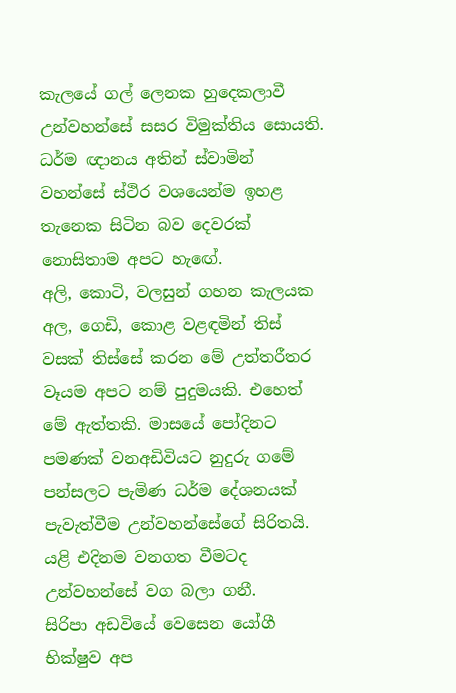කැලයේ ගල් ලෙනක හුදෙකලාවී උන්වහන්සේ සසර විමුක්තිය සොයති. ධර්ම ඥානය අතින් ස්වාමින් වහන්සේ ස්ථිර වශයෙන්ම ඉහළ තැනෙක සිටින බව දෙවරක් නොසිතාම අපට හැඟේ.
අලි, කොටි, වලසුන් ගහන කැලයක අල, ගෙඩි, කොළ වළඳමින් තිස් වසක් තිස්සේ කරන මේ උත්තරීතර වෑයම අපට නම් පුදුමයකි. එහෙත් මේ ඇත්තකි. මාසයේ පෝදිනට පමණක් වනඅඩිවියට නුදුරු ගමේ පන්සලට පැමිණ ධර්ම දේශනයක් පැවැත්වීම උන්වහන්සේගේ සිරිතයි. යළි එදිනම වනගත වීමටද උන්වහන්සේ වග බලා ගනී.
සිරිපා අඩවියේ වෙසෙන යෝගී භික්ෂුව අප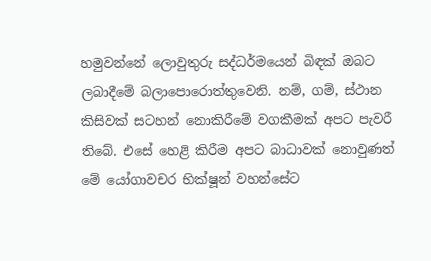හමුවන්නේ ලොවුතුරු සද්ධර්මයෙන් බිඳක් ඔබට ලබාදීමේ බලාපොරොත්තුවෙනි. නම්, ගම්, ස්ථාන කිසිවක් සටහන් නොකිරීමේ වගකීමක් අපට පැවරී තිබේ. එසේ හෙළි කිරීම අපට බාධාවක් නොවුණත් මේ යෝගාවචර භික්ෂූන් වහන්සේට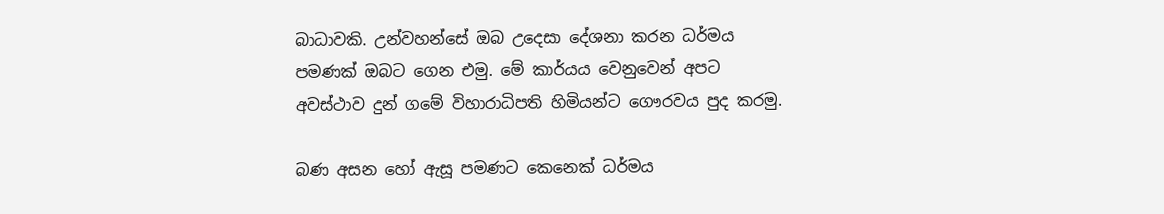බාධාවකි. උන්වහන්සේ ඔබ උදෙසා දේශනා කරන ධර්මය පමණක් ඔබට ගෙන එමු. මේ කාර්යය වෙනුවෙන් අපට අවස්ථාව දුන් ගමේ විහාරාධිපති හිමියන්ට ගෞරවය පුද කරමු.

බණ අසන හෝ ඇසූ පමණට කෙනෙක් ධර්මය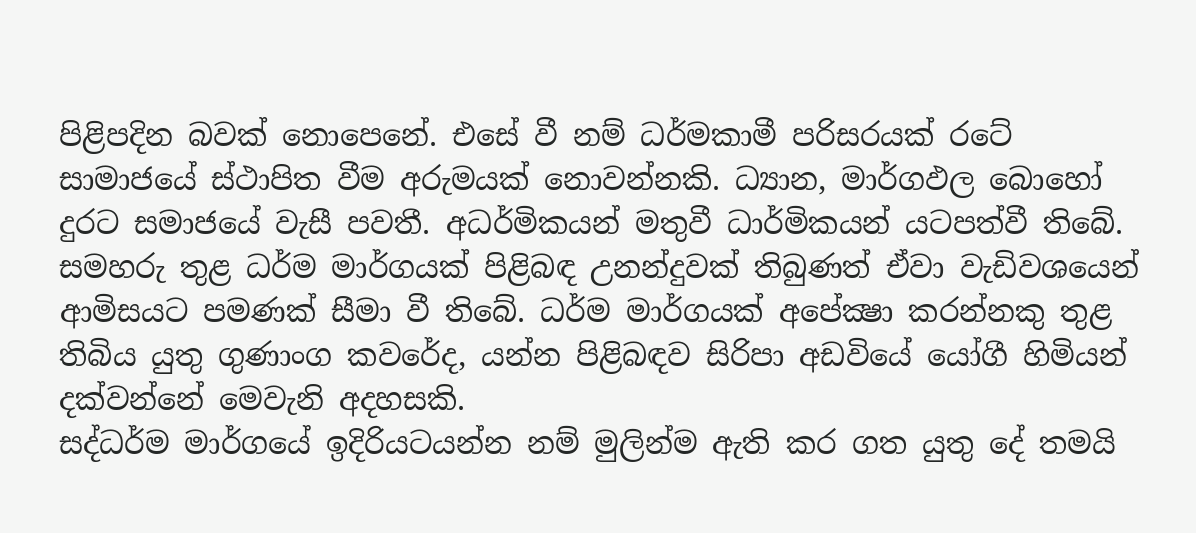පිළිපදින බවක් නොපෙනේ. එසේ වී නම් ධර්මකාමී පරිසරයක් රටේ සාමාජයේ ස්ථාපිත වීම අරුමයක් නොවන්නකි. ධ්‍යාන, මාර්ගඵල බොහෝ දුරට සමාජයේ වැසී පවතී. අධර්මිකයන් මතුවී ධාර්මිකයන් යටපත්වී තිබේ. සමහරු තුළ ධර්ම මාර්ගයක් පිළිබඳ උනන්දුවක් තිබුණත් ඒවා වැඩිවශයෙන් ආමිසයට පමණක් සීමා වී තිබේ. ධර්ම මාර්ගයක් අපේක්‍ෂා කරන්නකු තුළ තිබිය යුතු ගුණාංග කවරේද, යන්න පිළිබඳව සිරිපා අඩවියේ යෝගී හිමියන් දක්වන්නේ මෙවැනි අදහසකි.
සද්ධර්ම මාර්ගයේ ඉදිරියටයන්න නම් මුලින්ම ඇති කර ගත යුතු දේ තමයි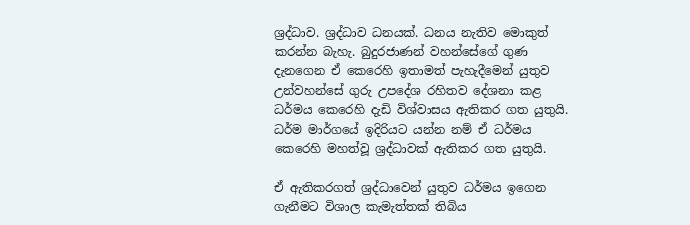ශ්‍රද්ධාව. ශ්‍රද්ධාව ධනයක්. ධනය නැතිව මොකුත් කරන්න බැහැ. බුදුරජාණන් වහන්සේගේ ගුණ දැනගෙන ඒ කෙරෙහි ඉතාමත් පැහැදීමෙන් යුතුව උන්වහන්සේ ගුරු උපදේශ රහිතව දේශනා කළ ධර්මය කෙරෙහි දැඩි විශ්වාසය ඇතිකර ගත යුතුයි.
ධර්ම මාර්ගයේ ඉදිරියට යන්න නම් ඒ ධර්මය කෙරෙහි මහත්වූ ශ්‍රද්ධාවක් ඇතිකර ගත යුතුයි.

ඒ ඇතිකරගත් ශ්‍රද්ධාවෙන් යුතුව ධර්මය ඉගෙන ගැනීමට විශාල කැමැත්තක් තිබිය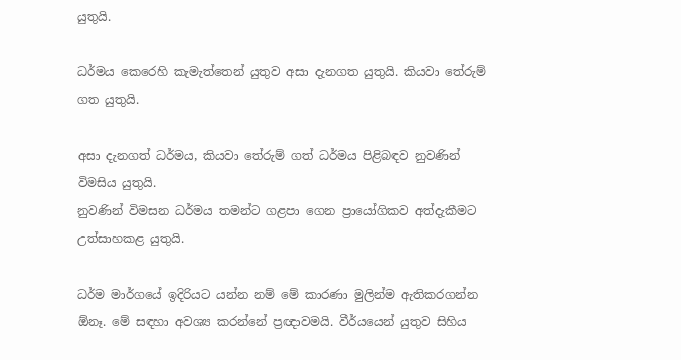යුතුයි.

ධර්මය කෙරෙහි කැමැත්තෙන් යුතුව අසා දැනගත යුතුයි. කියවා තේරුම් ගත යුතුයි.

අසා දැනගත් ධර්මය, කියවා තේරුම් ගත් ධර්මය පිළිබඳව නුවණින් විමසිය යුතුයි.
නුවණින් විමසන ධර්මය තමන්ට ගළපා ගෙන ප්‍රායෝගිකව අත්දැකීමට උත්සාහකළ යුතුයි.

ධර්ම මාර්ගයේ ඉදිරියට යන්න නම් මේ කාරණා මුලින්ම ඇතිකරගන්න  ඕනෑ. මේ සඳහා අවශ්‍ය කරන්නේ ප්‍රඥාවමයි. වීර්යයෙන් යුතුව සිහිය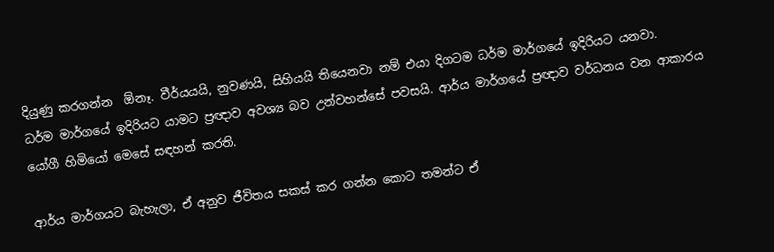දියුණු කරගන්න  ඕනෑ. වීර්යයයි, නුවණයි, සිහියයි තියෙනවා නම් එයා දිගටම ධර්ම මාර්ගයේ ඉදිරියට යනවා.
ධර්ම මාර්ගයේ ඉදිරියට යාමට ප්‍රඥාව අවශ්‍ය බව උන්වහන්සේ පවසයි. ආර්ය මාර්ගයේ ප්‍රඥාව වර්ධනය වන ආකාරය යෝගී හිමියෝ මෙසේ සඳහන් කරති.

ආර්ය මාර්ගයට බැහැලා, ඒ අනුව ජීවිතය සකස් කර ගන්න කොට තමන්ට ඒ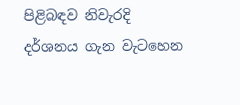පිළිබඳව නිවැරදි දර්ශනය ගැන වැටහෙන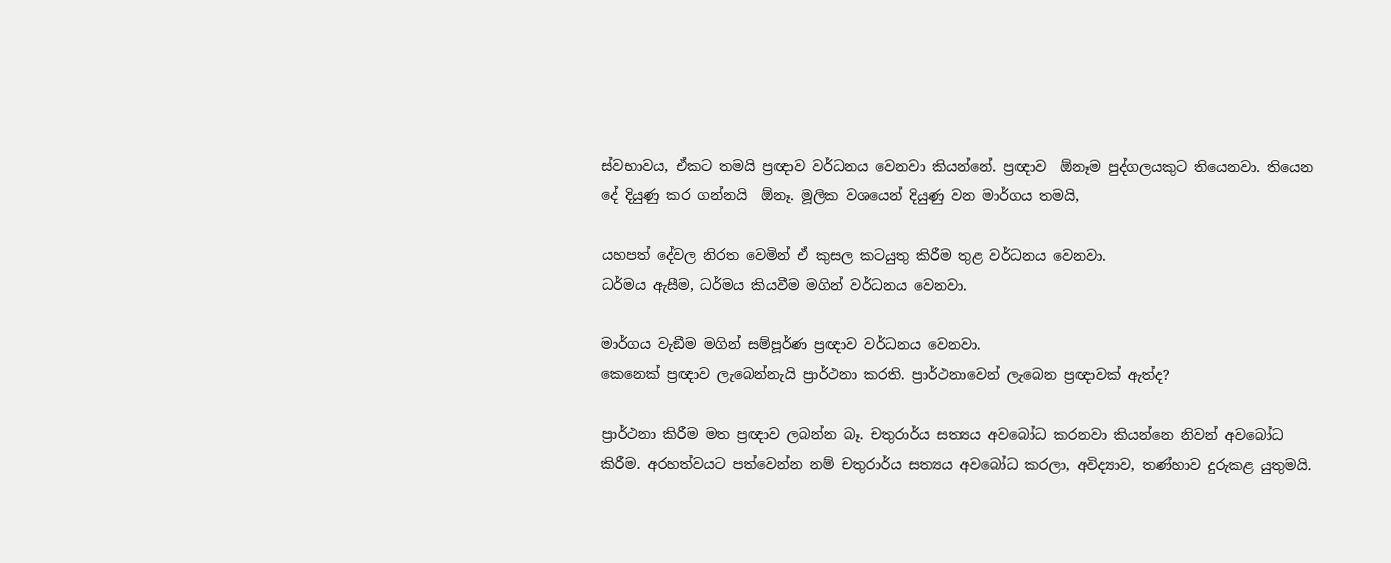ස්වභාවය, ඒකට තමයි ප්‍රඥාව වර්ධනය වෙනවා කියන්නේ. ප්‍රඥාව  ඕනෑම පුද්ගලයකුට තියෙනවා. තියෙන දේ දියුණු කර ගන්නයි  ඕනෑ. මූලික වශයෙන් දියුණු වන මාර්ගය තමයි,

යහපත් දේවල නිරත වෙමින් ඒ කුසල කටයුතු කිරීම තුළ වර්ධනය වෙනවා.
ධර්මය ඇසීම, ධර්මය කියවීම මගින් වර්ධනය වෙනවා.

මාර්ගය වැඞීම මගින් සම්පූර්ණ ප්‍රඥාව වර්ධනය වෙනවා.
කෙනෙක් ප්‍රඥාව ලැබෙන්නැයි ප්‍රාර්ථනා කරති. ප්‍රාර්ථනාවෙන් ලැබෙන ප්‍රඥාවක් ඇත්ද?

ප්‍රාර්ථනා කිරීම මත ප්‍රඥාව ලබන්න බෑ. චතුරාර්ය සත්‍යය අවබෝධ කරනවා කියන්නෙ නිවන් අවබෝධ කිරීම. අරහත්වයට පත්වෙන්න නම් චතුරාර්ය සත්‍යය අවබෝධ කරලා, අවිද්‍යාව, තණ්හාව දුරුකළ යුතුමයි.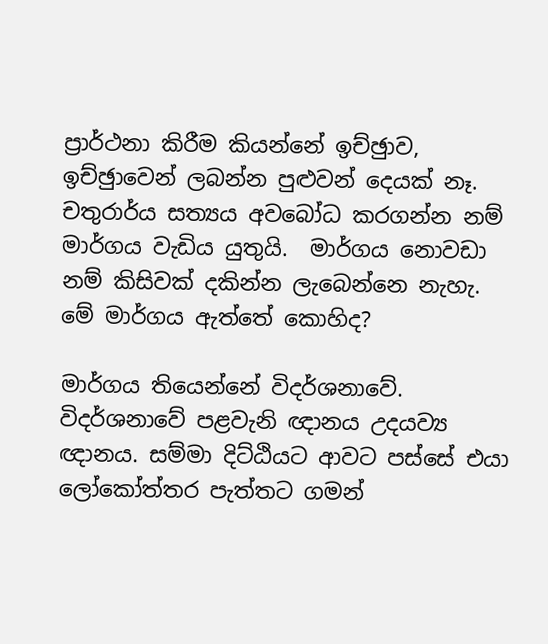ප්‍රාර්ථනා කිරීම කියන්නේ ඉච්ඡුාව, ඉච්ඡුාවෙන් ලබන්න පුළුවන් දෙයක් නෑ. චතුරාර්ය සත්‍යය අවබෝධ කරගන්න නම් මාර්ගය වැඩිය යුතුයි.  මාර්ගය නොවඩා නම් කිසිවක් දකින්න ලැබෙන්නෙ නැහැ.
මේ මාර්ගය ඇත්තේ කොහිද?

මාර්ගය තියෙන්නේ විදර්ශනාවේ. විදර්ශනාවේ පළවැනි ඥානය උදයව්‍ය ඥානය. සම්මා දිට්ඨියට ආවට පස්සේ එයා ලෝකෝත්තර පැත්තට ගමන්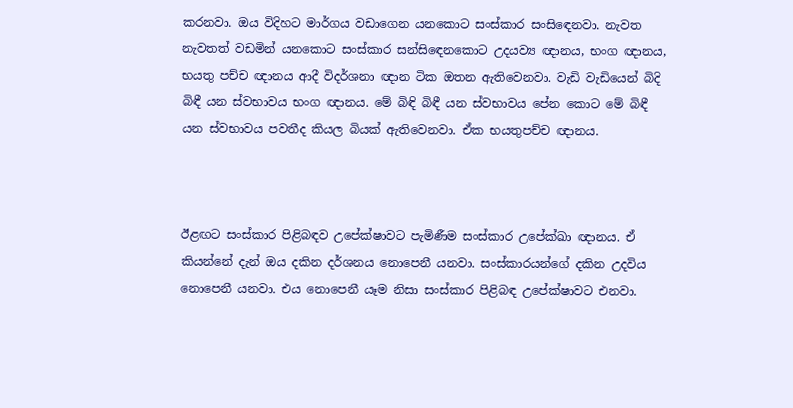කරනවා. ඔය විදිහට මාර්ගය වඩාගෙන යනකොට සංස්කාර සංසිඳෙනවා. නැවත නැවතත් වඩමින් යනකොට සංස්කාර සන්සිඳෙනකොට උදයව්‍ය ඥානය, භංග ඥානය, භයතු පච්ච ඥානය ආදී විදර්ශනා ඥාන ටික ඔතන ඇතිවෙනවා. වැඩි වැඩියෙන් බිදි බිඳී යන ස්වභාවය භංග ඥානය. මේ බිඳි බිඳී යන ස්වභාවය පේන කොට මේ බිඳී යන ස්වභාවය පවතීද කියල බියක් ඇතිවෙනවා. ඒක භයතුපච්ච ඥානය.



ඊළඟට සංස්කාර පිළිබඳව උපේක්ෂාවට පැමිණීම සංස්කාර උපේක්ඛා ඥානය. ඒ කියන්නේ දැන් ඔය දකින දර්ශනය නොපෙනී යනවා. සංස්කාරයන්ගේ දකින උදවිය නොපෙනී යනවා. එය නොපෙනී යෑම නිසා සංස්කාර පිළිබඳ උපේක්ෂාවට එනවා.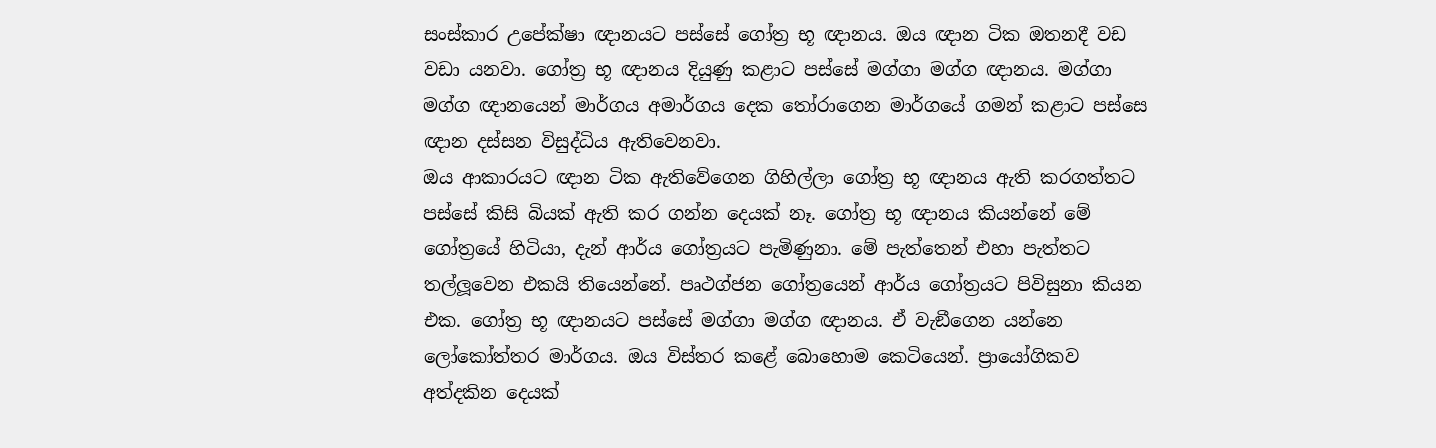සංස්කාර උපේක්ෂා ඥානයට පස්සේ ගෝත්‍ර භූ ඥානය. ඔය ඥාන ටික ඔතනදී වඩ වඩා යනවා. ගෝත්‍ර භූ ඥානය දියුණු කළාට පස්සේ මග්ගා මග්ග ඥානය. මග්ගා මග්ග ඥානයෙන් මාර්ගය අමාර්ගය දෙක තෝරාගෙන මාර්ගයේ ගමන් කළාට පස්සෙ ඥාන දස්සන විසුද්ධිය ඇතිවෙනවා.
ඔය ආකාරයට ඥාන ටික ඇතිවේගෙන ගිහිල්ලා ගෝත්‍ර භූ ඥානය ඇති කරගත්තට පස්සේ කිසි බියක් ඇති කර ගන්න දෙයක් නෑ. ගෝත්‍ර භූ ඥානය කියන්නේ මේ ගෝත්‍රයේ හිටියා, දැන් ආර්ය ගෝත්‍රයට පැමිණුනා. මේ පැත්තෙන් එහා පැත්තට තල්ලූවෙන එකයි තියෙන්නේ. පෘථග්ජන ගෝත්‍රයෙන් ආර්ය ගෝත්‍රයට පිවිසුනා කියන එක. ගෝත්‍ර භූ ඥානයට පස්සේ මග්ගා මග්ග ඥානය. ඒ වැඞීගෙන යන්නෙ ලෝකෝත්තර මාර්ගය. ඔය විස්තර කළේ බොහොම කෙටියෙන්. ප්‍රායෝගිකව අත්දකින දෙයක්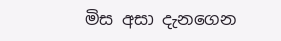මිස අසා දැනගෙන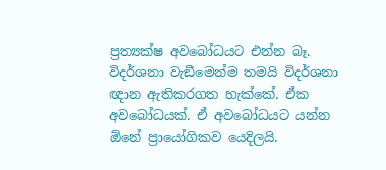ප්‍රත්‍යක්ෂ අවබෝධයට එන්න බෑ. විදර්ශනා වැඞීමෙන්ම තමයි විදර්ශනා ඥාන ඇතිකරගත හැක්කේ. ඒක අවබෝධයක්. ඒ අවබෝධයට යන්න  ඕනේ ප්‍රායෝගිකව යෙදිලයි.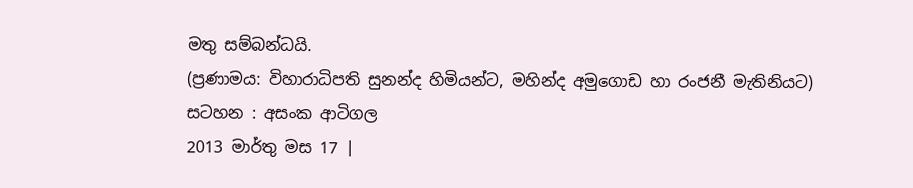මතු සම්බන්ධයි.
(ප්‍රණාමය: විහාරාධිපති සුනන්ද හිමියන්ට, මහින්ද අමුගොඩ හා රංජනී මැතිනියට)
සටහන : අසංක ආටිගල
2013 මාර්තු මස 17 |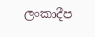ලංකාදීප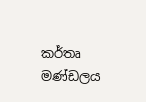කර්තෘ මණ්ඩලය